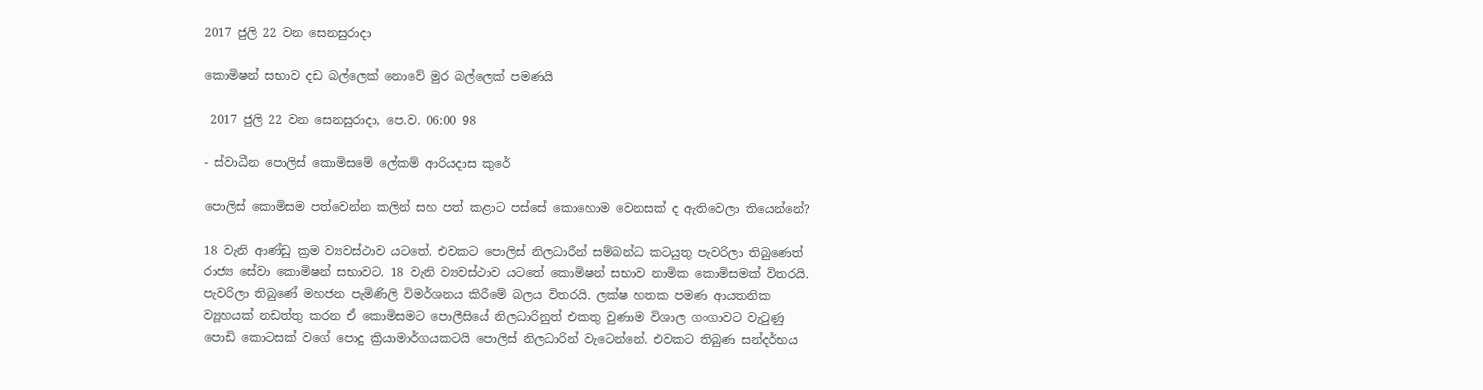2017 ජුලි 22 වන සෙනසුරාදා

කොමිෂන් සභාව දඩ බල්ලෙක් නොවේ මුර බල්ලෙක් පමණයි

 2017 ජුලි 22 වන සෙනසුරාදා, පෙ.ව. 06:00 98

- ස්වාධීන පොලිස් කොමිසමේ ලේකම් ආරියදාස කුරේ

පොලිස් කොමිසම පත්වෙන්න කලින් සහ පත් කළාට පස්සේ කොහොම වෙනසක් ද ඇතිවෙලා තියෙන්නේ?

18 වැනි ආණ්ඩු ක්‍රම ව්‍යවස්ථාව යටතේ. එවකට පොලිස් නිලධාරීන් සම්බන්ධ කටයුතු පැවරිලා තිබුණෙත් රාජ්‍ය සේවා කොමිෂන් සභාවට. 18 වැනි ව්‍යවස්ථාව යටතේ කොමිෂන් සභාව නාමික කොමිසමක් විතරයි. පැවරිලා තිබුණේ මහජන පැමිණිලි විමර්ශනය කිරීමේ බලය විතරයි. ලක්ෂ හතක පමණ ආයතනික ව්‍යූහයක් නඩත්තු කරන ඒ කොමිසමට පොලීසියේ නිලධාරිනුත් එකතු වුණාම විශාල ගංගාවට වැටුණු පොඩි කොටසක් වගේ පොදු ක්‍රියාමාර්ගයකටයි පොලිස් නිලධාරින් වැටෙන්නේ. එවකට තිබුණ සන්දර්භය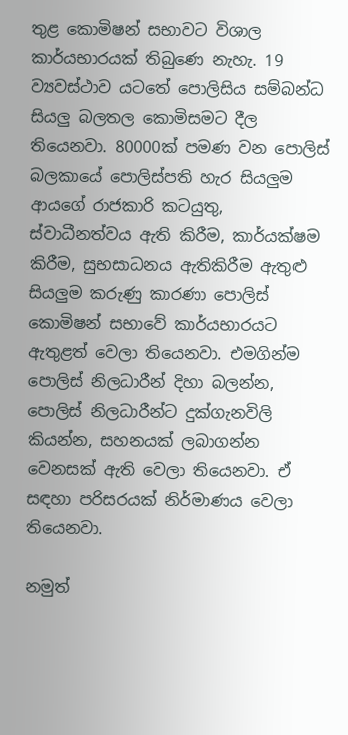තුළ කොමිෂන් සභාවට විශාල කාර්යභාරයක් තිබුණෙ නැහැ. 19 ව්‍යවස්ථාව යටතේ පොලිසිය සම්බන්ධ සියලු බලතල කොමිසමට දීල තියෙනවා. 80000ක් පමණ වන පොලිස් බලකායේ පොලිස්පති හැර සියලුම ආයගේ රාජකාරි කටයුතු, ස්වාධීනත්වය ඇති කිරීම, කාර්යක්ෂම කිරීම, සුභසාධනය ඇතිකිරීම ඇතුළු සියලුම කරුණු කාරණා පොලිස් කොමිෂන් සභාවේ කාර්යභාරයට ඇතුළත් වෙලා තියෙනවා. එමගින්ම පොලිස් නිලධාරීන් දිහා බලන්න, පොලිස් නිලධාරීන්ට දුක්ගැනවිලි කියන්න, සහනයක් ලබාගන්න වෙනසක් ඇති වෙලා තියෙනවා. ඒ සඳහා පරිසරයක් නිර්මාණය වෙලා තියෙනවා.

නමුත්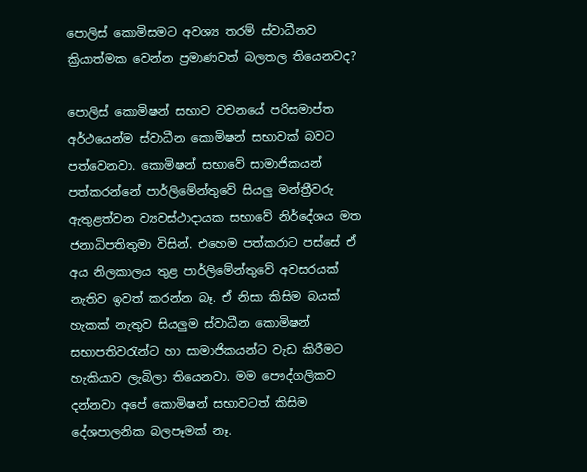පොලිස් කොමිසමට අවශ්‍ය තරම් ස්වාධීනව ක්‍රියාත්මක වෙන්න ප්‍රමාණවත් බලතල තියෙනවද?

පොලිස් කොමිෂන් සභාව වචනයේ පරිසමාප්ත අර්ථයෙන්ම ස්වාධීන කොමිෂන් සභාවක් බවට පත්වෙනවා. කොමිෂන් සභාවේ සාමාජිකයන් පත්කරන්නේ පාර්ලිමේන්තුවේ සියලු මන්ත්‍රීවරු ඇතුළත්වන ව්‍යවස්ථාදායක සභාවේ නිර්දේශය මත ජනාධිපතිතුමා විසින්. එහෙම පත්කරාට පස්සේ ඒ අය නිලකාලය තුළ පාර්ලිමේන්තුවේ අවසරයක් නැතිව ඉවත් කරන්න බෑ. ඒ නිසා කිසිම බයක් හැකක් නැතුව සියලුම ස්වාධීන කොමිෂන් සභාපතිවරැන්ට හා සාමාජිකයන්ට වැඩ කිරීමට හැකියාව ලැබිලා තියෙනවා. මම පෞද්ගලිකව දන්නවා අපේ කොමිෂන් සභාවටත් කිසිම දේශපාලනික බලපෑමක් නෑ.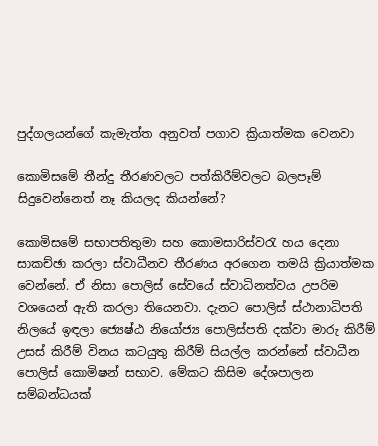පුද්ගලයන්ගේ කැමැත්ත අනුවත් පගාව ක්‍රියාත්මක වෙනවා

කොමිසමේ තීන්දු තීරණවලට පත්කිරීම්වලට බලපෑම් සිදුවෙන්නෙත් නෑ කියලද කියන්නේ?

කොමිසමේ සභාපතිතුමා සහ කොමසාරිස්වරැ හය දෙනා සාකච්ඡා කරලා ස්වාධීනව තීරණය අරගෙන තමයි ක්‍රියාත්මක වෙන්නේ. ඒ නිසා පොලිස් සේවයේ ස්වාධිනත්වය උපරිම වශයෙන් ඇති කරලා තියෙනවා. දැනට පොලිස් ස්ථානාධිපති නිලයේ ඉඳලා ජ්‍යෙෂ්ඨ නියෝජ්‍ය පොලිස්පති දක්වා මාරු කිරීම් උසස් කිරීම් විනය කටයුතු කිරීම් සියල්ල කරන්නේ ස්වාධීන පොලිස් කොමිෂන් සභාව. මේකට කිසිම දේශපාලන සම්බන්ධයක්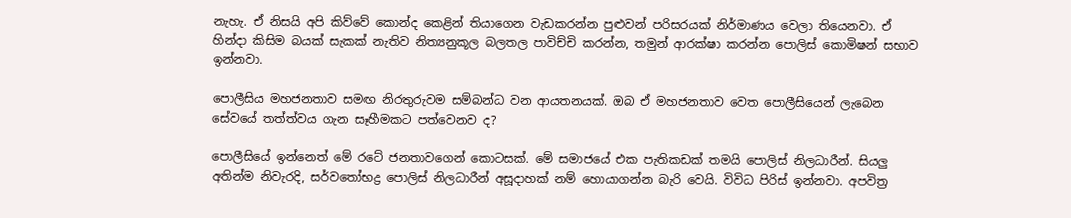නැහැ. ඒ නිසයි අපි කිව්වේ කොන්ද කෙළින් තියාගෙන වැඩකරන්න පුළුවන් පරිසරයක් නිර්මාණය වෙලා තියෙනවා. ඒ හින්දා කිසිම බයක් සැකක් නැතිව නිත්‍යනුකූල බලතල පාවිච්චි කරන්න, තමුන් ආරක්ෂා කරන්න පොලිස් කොමිෂන් සභාව ඉන්නවා.

පොලීසිය මහජනතාව සමඟ නිරතුරුවම සම්බන්ධ වන ආයතනයක්. ඔබ ඒ මහජනතාව වෙත පොලීසියෙන් ලැබෙන සේවයේ තත්ත්වය ගැන සෑහීමකට පත්වෙනව ද?

පොලීසියේ ඉන්නෙත් මේ රටේ ජනතාවගෙන් කොටසක්. මේ සමාජයේ එක පැතිකඩක් තමයි පොලිස් නිලධාරීන්. සියලු අතින්ම නිවැරදි, සර්වතෝභද්‍ර පොලිස් නිලධාරීන් අසූදාහක් නම් හොයාගන්න බැරි වෙයි. විවිධ පිරිස් ඉන්නවා. අපවිත්‍ර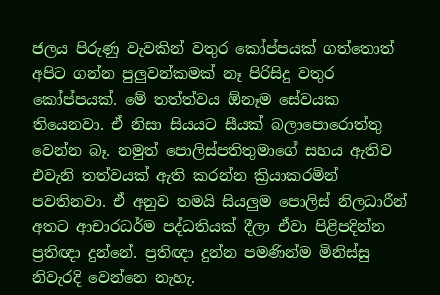ජලය පිරුණු වැවකින් වතුර කෝප්පයක් ගත්තොත් අපිට ගන්න පුලුවන්කමක් නෑ පිරිසිදු වතුර කෝප්පයක්. මේ තත්ත්වය ඕනෑම සේවයක තියෙනවා. ඒ නිසා සියයට සීයක් බලාපොරොත්තු වෙන්න බෑ. නමුත් පොලිස්පතිතුමාගේ සහය ඇතිව එවැනි තත්වයක් ඇති කරන්න ක්‍රියාකරමින් පවතිනවා. ඒ අනුව තමයි සියලුම පොලිස් නිලධාරීන් අතට ආචාරධර්ම පද්ධතියක් දීලා ඒවා පිළිපදින්න ප්‍රතිඥා දුන්නේ. ප්‍රතිඥා දුන්න පමණින්ම මිනිස්සු නිවැරදි වෙන්නෙ නැහැ.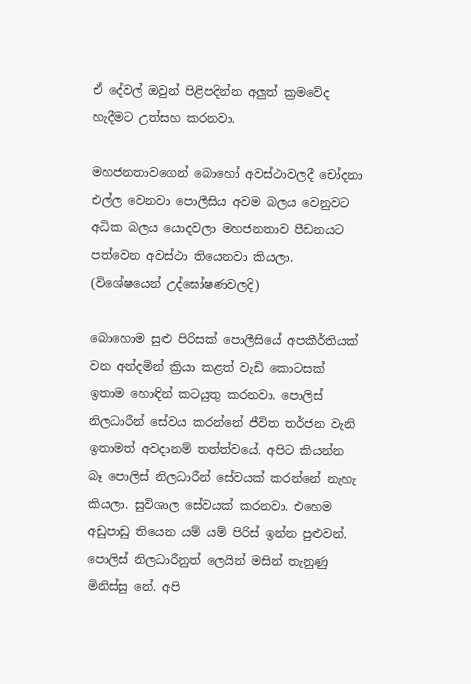ඒ දේවල් ඔවුන් පිළිපදින්න අලුත් ක්‍රමවේද හැදීමට උත්සහ කරනවා.

මහජනතාවගෙන් බොහෝ අවස්ථාවලදී චෝදනා එල්ල වෙනවා පොලීසිය අවම බලය වෙනුවට අධික බලය යොදවලා මහජනතාව පීඩනයට පත්වෙන අවස්ථා තියෙනවා කියලා. (විශේෂයෙන් උද්ඝෝෂණවලදි)

බොහොම සුළු පිරිසක් පොලීසියේ අපකීර්තියක් වන අන්දමින් ක්‍රියා කළත් වැඩි කොටසක් ඉතාම හොඳින් කටයුතු කරනවා. පොලිස් නිලධාරීන් සේවය කරන්නේ ජීවිත තර්ජන වැනි ඉතාමත් අවදානම් තත්ත්වයේ. අපිට කියන්න බෑ පොලිස් නිලධාරීන් සේවයක් කරන්නේ නැහැ කියලා. සුවිශාල සේවයක් කරනවා. එහෙම අඩුපාඩු තියෙන යම් යම් පිරිස් ඉන්න පුළුවන්. පොලිස් නිලධාරීනුත් ලෙයින් මසින් තැනුණු මිනිස්සු නේ. අපි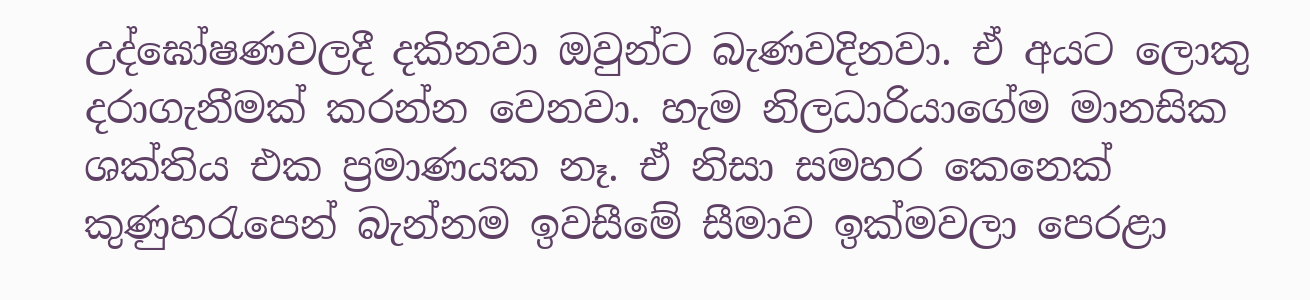උද්ඝෝෂණවලදී දකිනවා ඔවුන්ට බැණවදිනවා. ඒ අයට ලොකු දරාගැනීමක් කරන්න වෙනවා. හැම නිලධාරියාගේම මානසික ශක්තිය එක ප්‍රමාණයක නෑ. ඒ නිසා සමහර කෙනෙක් කුණුහරැපෙන් බැන්නම ඉවසීමේ සීමාව ඉක්මවලා පෙරළා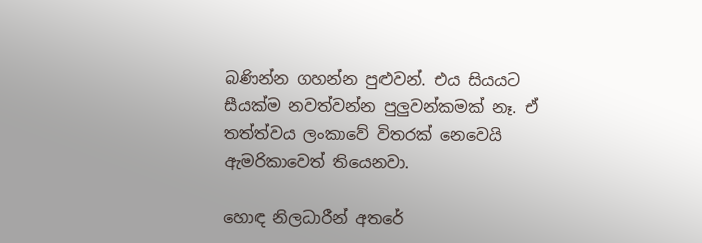බණින්න ගහන්න පුළුවන්. එය සියයට සීයක්ම නවත්වන්න පුලුවන්කමක් නෑ. ඒ තත්ත්වය ලංකාවේ විතරක් නෙවෙයි ඇමරිකාවෙත් තියෙනවා.

හොඳ නිලධාරීන් අතරේ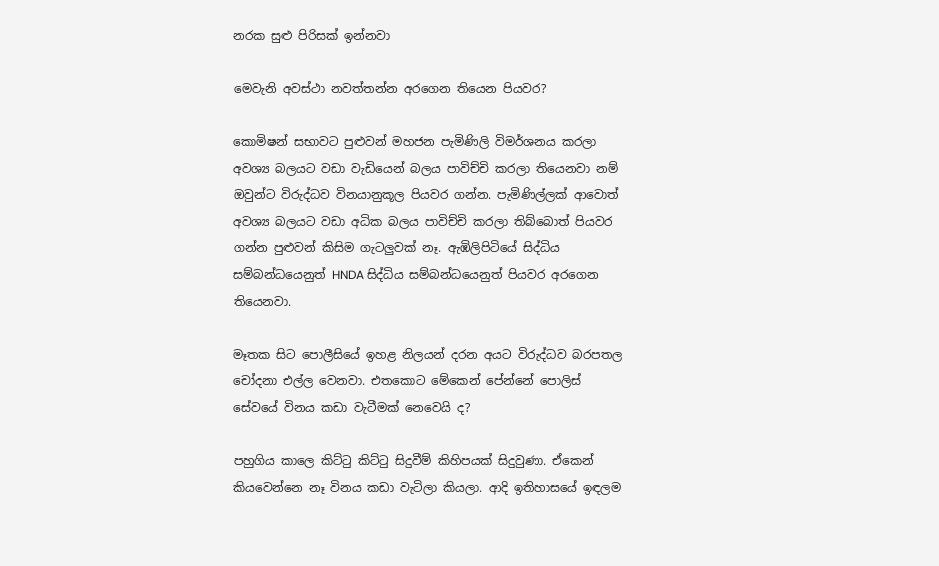නරක සුළු පිරිසක් ඉන්නවා

මෙවැනි අවස්ථා නවත්තන්න අරගෙන තියෙන පියවර?

කොමිෂන් සභාවට පුළුවන් මහජන පැමිණිලි විමර්ශනය කරලා අවශ්‍ය බලයට වඩා වැඩියෙන් බලය පාවිච්චි කරලා තියෙනවා නම් ඔවුන්ට විරුද්ධව විනයානුකූල පියවර ගන්න. පැමිණිල්ලක් ආවොත් අවශ්‍ය බලයට වඩා අධික බලය පාවිච්චි කරලා තිබ්බොත් පියවර ගන්න පුළුවන් කිසිම ගැටලුවක් නෑ. ඇඹිලිපිටියේ සිද්ධිය සම්බන්ධයෙනුත් HNDA සිද්ධිය සම්බන්ධයෙනුත් පියවර අරගෙන තියෙනවා.

මෑතක සිට පොලීසියේ ඉහළ නිලයන් දරන අයට විරුද්ධව බරපතල චෝදනා එල්ල වෙනවා. එතකොට මේකෙන් පේන්නේ පොලිස් සේවයේ විනය කඩා වැටීමක් නෙවෙයි ද?

පහුගිය කාලෙ කිට්ටු කිට්ටු සිදුවීම් කිහිපයක් සිදුවුණා. ඒකෙන් කියවෙන්නෙ නෑ විනය කඩා වැටිලා කියලා. ආදි ඉතිහාසයේ ඉඳලම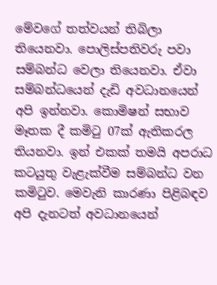මේවගේ තත්වයන් තිබිලා තියෙනවා. පොලිස්පතිවරු පවා සම්බන්ධ වෙලා තියෙනවා. ඒවා සම්බන්ධයෙන් දැඩි අවධානයෙන් අපි ඉන්නවා. කොමිෂන් සභාව මෑතක දී කමිටු 07ක් ඇතිකරල තියනවා. ඉන් එකක් තමයි අපරාධ කටයුතු වැළැක්වීම සම්බන්ධ වන කමිටුව. මෙවැනි කාරණා පිළිබඳව අපි දැනටත් අවධානයෙන්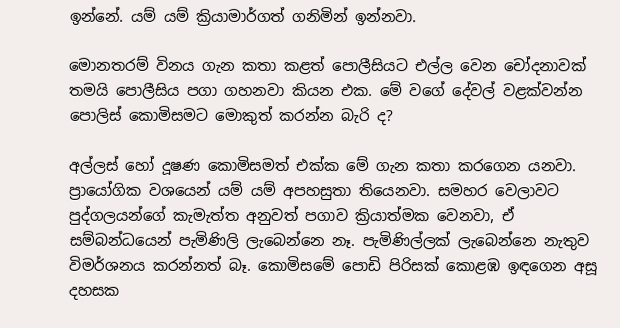ඉන්නේ. යම් යම් ක්‍රියාමාර්ගත් ගනිමින් ඉන්නවා.

මොනතරම් විනය ගැන කතා කළත් පොලීසියට එල්ල වෙන චෝදනාවක් තමයි පොලීසිය පගා ගහනවා කියන එක. මේ වගේ දේවල් වළක්වන්න පොලිස් කොමිසමට මොකුත් කරන්න බැරි ද?

අල්ලස් හෝ දූෂණ කොමිසමත් එක්ක මේ ගැන කතා කරගෙන යනවා. ප්‍රායෝගික වශයෙන් යම් යම් අපහසුතා තියෙනවා. සමහර වෙලාවට පුද්ගලයන්ගේ කැමැත්ත අනුවත් පගාව ක්‍රියාත්මක වෙනවා, ඒ සම්බන්ධයෙන් පැමිණිලි ලැබෙන්නෙ නෑ. පැමිණිල්ලක් ලැබෙන්නෙ නැතුව විමර්ශනය කරන්නත් බෑ. කොමිසමේ පොඩි පිරිසක් කොළඹ ඉඳගෙන අසූ දහසක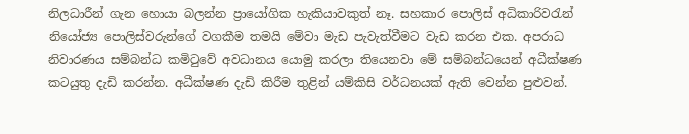නිලධාරීන් ගැන හොයා බලන්න ප්‍රායෝගික හැකියාවකුත් නෑ. සහකාර පොලිස් අධිකාරිවරැන් නියෝජ්‍ය පොලිස්වරුන්ගේ වගකීම තමයි මේවා මැඩ පැවැත්වීමට වැඩ කරන එක. අපරාධ නිවාරණය සම්බන්ධ කමිටුවේ අවධානය යොමු කරලා තියෙනවා මේ සම්බන්ධයෙන් අධීක්ෂණ කටයුතු දැඩි කරන්න. අධීක්ෂණ දැඩි කිරීම තුළින් යම්කිසි වර්ධනයක් ඇති වෙන්න පුළුවන්.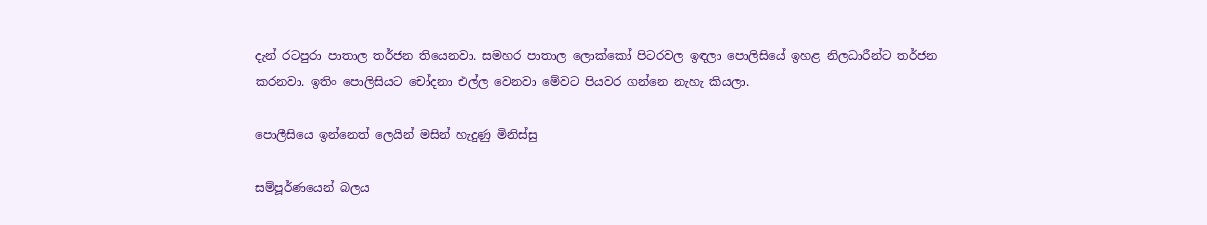දැන් රටපුරා පාතාල තර්ජන තියෙනවා. සමහර පාතාල ලොක්කෝ පිටරවල ඉඳලා පොලිසියේ ඉහළ නිලධාරීන්ට තර්ජන කරනවා. ඉතිං පොලිසියට චෝදනා එල්ල වෙනවා මේවට පියවර ගන්නෙ නැහැ කියලා.

පොලීසියෙ ඉන්නෙත් ලෙයින් මසින් හැදුණු මිනිස්සු

සම්පූර්ණයෙන් බලය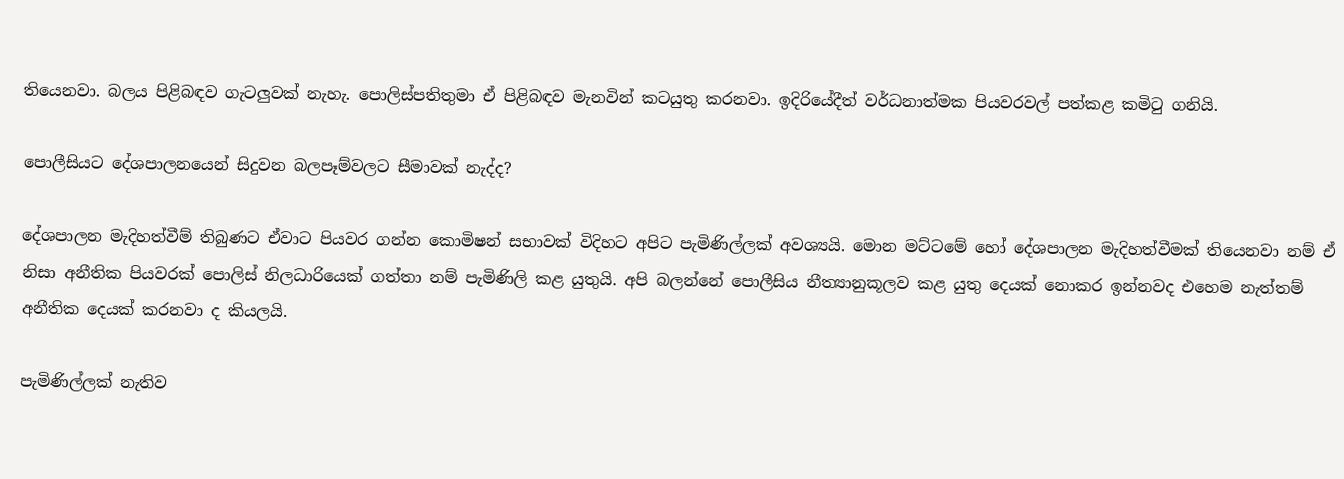තියෙනවා. බලය පිළිබඳව ගැටලුවක් නැහැ. පොලිස්පතිතුමා ඒ පිළිබඳව මැනවින් කටයුතු කරනවා. ඉදිරියේදීත් වර්ධනාත්මක පියවරවල් පත්කළ කමිටු ගනියි.

පොලීසියට දේශපාලනයෙන් සිදුවන බලපෑම්වලට සීමාවක් නැද්ද?

දේශපාලන මැදිහත්වීම් තිබුණට ඒවාට පියවර ගන්න කොමිෂන් සභාවක් විදිහට අපිට පැමිණිල්ලක් අවශ්‍යයි. මොන මට්ටමේ හෝ දේශපාලන මැදිහත්වීමක් තියෙනවා නම් ඒ නිසා අනීතික පියවරක් පොලිස් නිලධාරියෙක් ගත්තා නම් පැමිණිලි කළ යුතුයි. අපි බලන්නේ පොලීසිය නීත්‍යානුකූලව කළ යුතු දෙයක් නොකර ඉන්නවද එහෙම නැත්තම් අනීතික දෙයක් කරනවා ද කියලයි.

පැමිණිල්ලක් නැතිව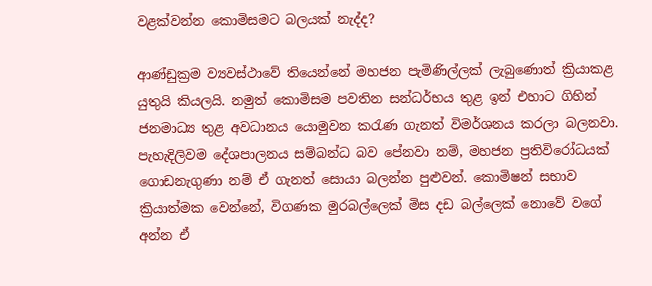වළක්වන්න කොමිසමට බලයක් නැද්ද?

ආණ්ඩුක්‍රම ව්‍යවස්ථාවේ තියෙන්නේ මහජන පැමිණිල්ලක් ලැබුණොත් ක්‍රියාකළ යුතුයි කියලයි. නමුත් කොමිසම පවතින සන්ධර්භය තුළ ඉන් එහාට ගිහින් ජනමාධ්‍ය තුළ අවධානය යොමුවන කරැණ ගැනත් විමර්ශනය කරලා බලනවා. පැහැදිලිවම දේශපාලනය සම්බන්ධ බව පේනවා නම්, මහජන ප්‍රතිවිරෝධයක් ගොඩනැගුණා නම් ඒ ගැනත් සොයා බලන්න පුළුවන්. කොමිෂන් සභාව ක්‍රියාත්මක වෙන්නේ, විගණක මුරබල්ලෙක් මිස දඩ බල්ලෙක් නොවේ වගේ අන්න ඒ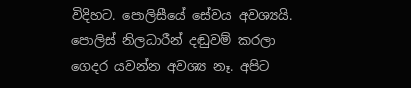විදිහට. පොලිසීයේ සේවය අවශ්‍යයි. පොලිස් නිලධාරීන් දඬුවම් කරලා ගෙදර යවන්න අවශ්‍ය නෑ. අපිට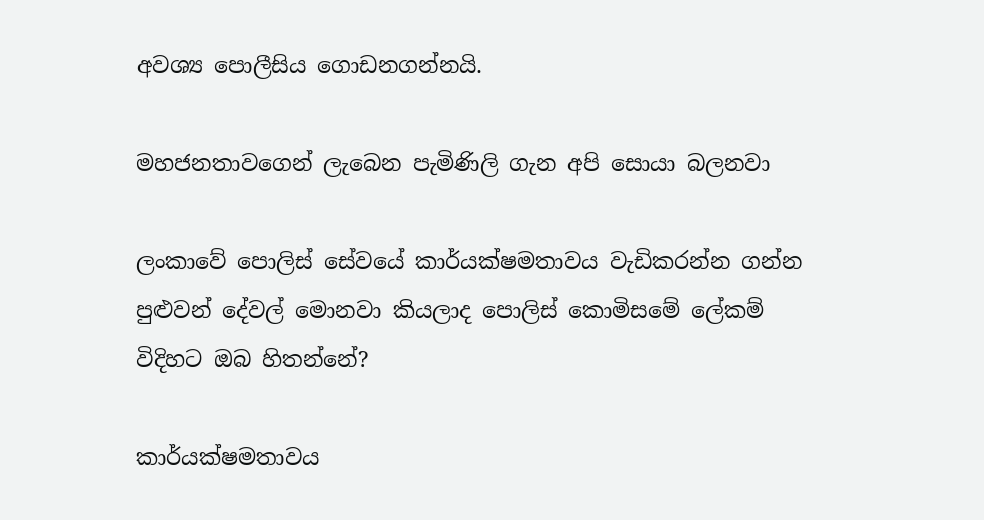අවශ්‍ය පොලීසිය ගොඩනගන්නයි.

මහජනතාවගෙන් ලැබෙන පැමිණිලි ගැන අපි සොයා බලනවා

ලංකාවේ පොලිස් සේවයේ කාර්යක්ෂමතාවය වැඩිකරන්න ගන්න පුළුවන් දේවල් මොනවා කියලාද පොලිස් කොමිසමේ ලේකම් විදිහට ඔබ හිතන්නේ?

කාර්යක්ෂමතාවය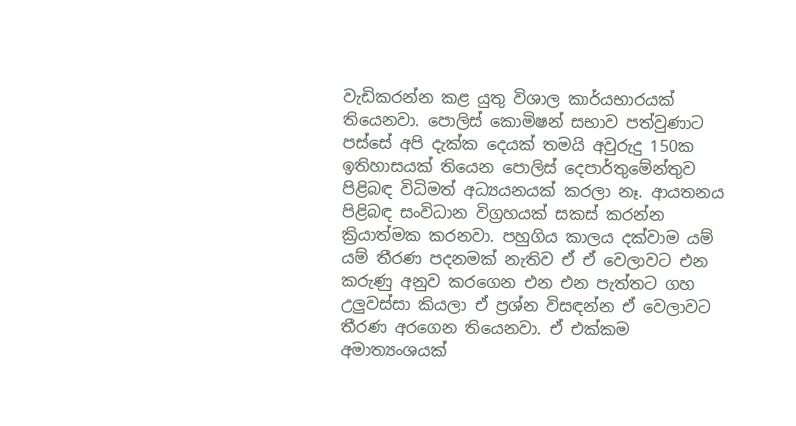වැඩිකරන්න කළ යුතු විශාල කාර්යභාරයක් තියෙනවා. පොලිස් කොමිෂන් සභාව පත්වුණාට පස්සේ අපි දැක්ක දෙයක් තමයි අවුරුදු 150ක ඉතිහාසයක් තියෙන පොලිස් දෙපාර්තුමේන්තුව පිළිබඳ විධිමත් අධ්‍යයනයක් කරලා නෑ. ආයතනය පිළිබඳ සංවිධාන විග්‍රහයක් සකස් කරන්න ක්‍රියාත්මක කරනවා. පහුගිය කාලය දක්වාම යම් යම් තීරණ පදනමක් නැතිව ඒ ඒ වෙලාවට එන කරුණු අනුව කරගෙන එන එන පැත්තට ගහ උලුවස්සා කියලා ඒ ප්‍රශ්න විසඳන්න ඒ වෙලාවට තීරණ අරගෙන තියෙනවා. ඒ එක්කම අමාත්‍යංශයක්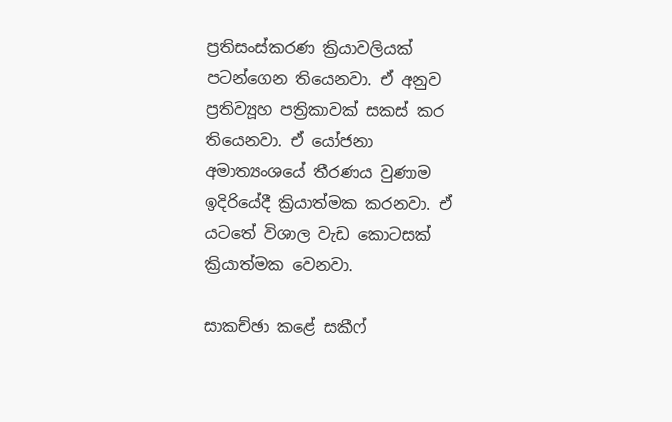ප්‍රතිසංස්කරණ ක්‍රියාවලියක් පටන්ගෙන තියෙනවා. ඒ අනුව ප්‍රතිව්‍යූහ පත්‍රිකාවක් සකස් කර තියෙනවා. ඒ යෝජනා අමාත්‍යංශයේ තීරණය වුණාම ඉදිරියේදී ක්‍රියාත්මක කරනවා. ඒ යටතේ විශාල වැඩ කොටසක් ක්‍රියාත්මක වෙනවා.

සාකච්ඡා කළේ සකීෆ්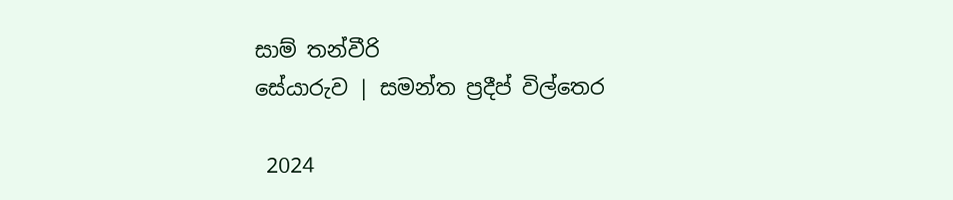සාම් තන්වීරි
සේයාරුව | සමන්ත ප්‍රදීප් විල්තෙර

 2024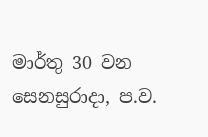මාර්තු 30 වන සෙනසුරාදා, ප.ව.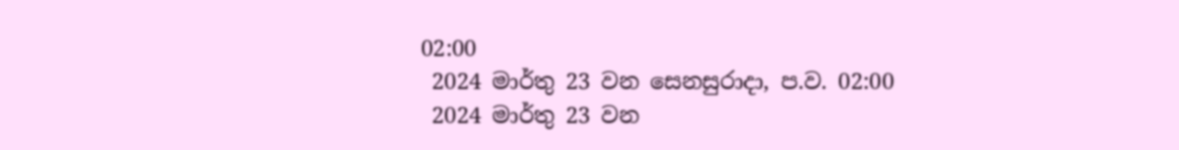02:00
 2024 මාර්තු 23 වන සෙනසුරාදා, ප.ව. 02:00
 2024 මාර්තු 23 වන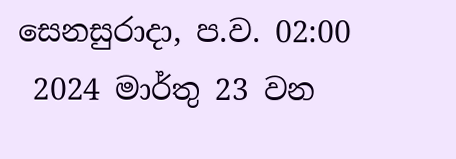සෙනසුරාදා, ප.ව. 02:00
 2024 මාර්තු 23 වන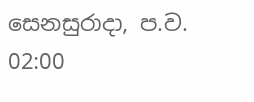සෙනසුරාදා, ප.ව. 02:00